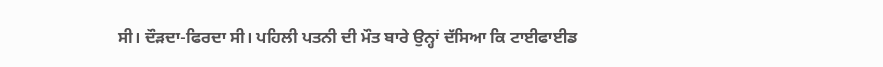ਸੀ। ਦੌੜਦਾ-ਫਿਰਦਾ ਸੀ। ਪਹਿਲੀ ਪਤਨੀ ਦੀ ਮੌਤ ਬਾਰੇ ਉਨ੍ਹਾਂ ਦੱਸਿਆ ਕਿ ਟਾਈਫਾਈਡ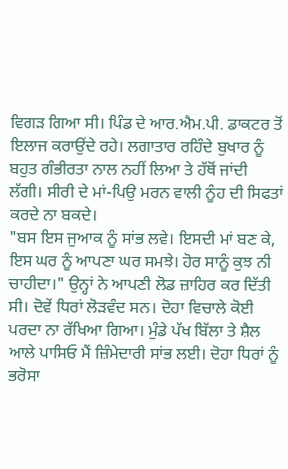ਵਿਗੜ ਗਿਆ ਸੀ। ਪਿੰਡ ਦੇ ਆਰ.ਐਮ.ਪੀ. ਡਾਕਟਰ ਤੋਂ ਇਲਾਜ ਕਰਾਉਂਦੇ ਰਹੇ। ਲਗਾਤਾਰ ਰਹਿੰਦੇ ਬੁਖਾਰ ਨੂੰ ਬਹੁਤ ਗੰਭੀਰਤਾ ਨਾਲ ਨਹੀਂ ਲਿਆ ਤੇ ਹੱਥੋਂ ਜਾਂਦੀ ਲੱਗੀ। ਸੀਰੀ ਦੇ ਮਾਂ-ਪਿਉ ਮਰਨ ਵਾਲੀ ਨੂੰਹ ਦੀ ਸਿਫਤਾਂ ਕਰਦੇ ਨਾ ਬਕਦੇ।
"ਬਸ ਇਸ ਜੁਆਕ ਨੂੰ ਸਾਂਭ ਲਵੇ। ਇਸਦੀ ਮਾਂ ਬਣ ਕੇ, ਇਸ ਘਰ ਨੂੰ ਆਪਣਾ ਘਰ ਸਮਝੇ। ਹੋਰ ਸਾਨੂੰ ਕੁਝ ਨੀ ਚਾਹੀਦਾ।" ਉਨ੍ਹਾਂ ਨੇ ਆਪਣੀ ਲੋਡ ਜ਼ਾਹਿਰ ਕਰ ਦਿੱਤੀ ਸੀ। ਦੋਵੇਂ ਧਿਰਾਂ ਲੋੜਵੰਦ ਸਨ। ਦੋਹਾ ਵਿਚਾਲੇ ਕੋਈ ਪਰਦਾ ਨਾ ਰੱਖਿਆ ਗਿਆ। ਮੁੰਡੇ ਪੱਖ ਬਿੱਲਾ ਤੇ ਸ਼ੈਲ ਆਲੇ ਪਾਸਿਓ ਮੈਂ ਜ਼ਿੰਮੇਦਾਰੀ ਸਾਂਭ ਲਈ। ਦੋਹਾ ਧਿਰਾਂ ਨੂੰ ਭਰੋਸਾ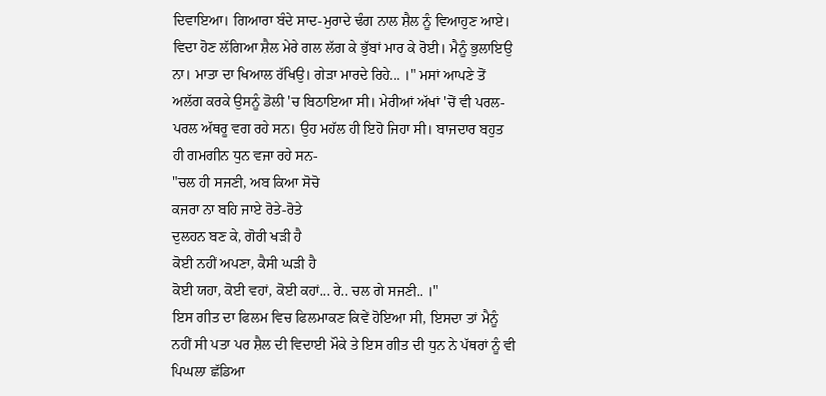ਦਿਵਾਇਆ। ਗਿਆਰਾ ਬੰਦੇ ਸਾਦ-ਮੁਰਾਦੇ ਢੰਗ ਨਾਲ ਸ਼ੈਲ ਨੂੰ ਵਿਆਹੁਣ ਆਏ।
ਵਿਦਾ ਹੋਣ ਲੱਗਿਆ ਸ਼ੈਲ ਮੇਰੇ ਗਲ ਲੱਗ ਕੇ ਭੁੱਬਾਂ ਮਾਰ ਕੇ ਰੋਈ। ਮੈਨੂੰ ਭੁਲਾਇਉ ਨਾ। ਮਾਤਾ ਦਾ ਖਿਆਲ ਰੱਖਿਉ। ਗੇੜਾ ਮਾਰਦੇ ਰਿਹੇ... ।" ਮਸਾਂ ਆਪਣੇ ਤੋਂ ਅਲੱਗ ਕਰਕੇ ਉਸਨੂੰ ਡੋਲੀ 'ਚ ਬਿਠਾਇਆ ਸੀ। ਮੇਰੀਆਂ ਅੱਖਾਂ 'ਚੋਂ ਵੀ ਪਰਲ-ਪਰਲ ਅੱਥਰੂ ਵਗ ਰਹੇ ਸਨ। ਉਹ ਮਹੱਲ ਹੀ ਇਹੋ ਜਿਹਾ ਸੀ। ਬਾਜਦਾਰ ਬਹੁਤ ਹੀ ਗਮਗੀਨ ਧੁਨ ਵਜਾ ਰਹੇ ਸਨ-
"ਚਲ ਹੀ ਸਜਣੀ, ਅਬ ਕਿਆ ਸੋਚੋ
ਕਜਰਾ ਨਾ ਬਹਿ ਜਾਏ ਰੋਤੇ-ਰੋਤੇ
ਦੁਲਹਨ ਬਣ ਕੇ, ਗੋਰੀ ਖੜੀ ਹੈ
ਕੋਈ ਨਹੀਂ ਅਪਣਾ, ਕੈਸੀ ਘੜੀ ਹੈ
ਕੋਈ ਯਹਾ, ਕੋਈ ਵਹਾਂ, ਕੋਈ ਕਹਾਂ... ਰੇ.. ਚਲ ਗੇ ਸਜਣੀ.. ।"
ਇਸ ਗੀਤ ਦਾ ਫਿਲਮ ਵਿਚ ਫਿਲਮਾਕਣ ਕਿਵੇਂ ਹੋਇਆ ਸੀ, ਇਸਦਾ ਤਾਂ ਮੈਨੂੰ ਨਹੀਂ ਸੀ ਪਤਾ ਪਰ ਸ਼ੈਲ ਦੀ ਵਿਦਾਈ ਮੌਕੇ ਤੇ ਇਸ ਗੀਤ ਦੀ ਧੁਨ ਨੇ ਪੱਥਰਾਂ ਨੂੰ ਵੀ ਪਿਘਲਾ ਛੱਡਿਆ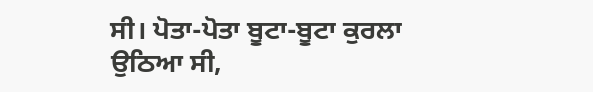ਸੀ। ਪੋਤਾ-ਪੋਤਾ ਬੂਟਾ-ਬੂਟਾ ਕੁਰਲਾ ਉਠਿਆ ਸੀ,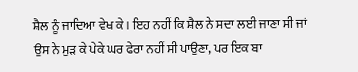ਸ਼ੈਲ ਨੂੰ ਜਾਦਿਆ ਵੇਖ ਕੇ। ਇਹ ਨਹੀਂ ਕਿ ਸ਼ੈਲ ਨੇ ਸਦਾ ਲਈ ਜਾਣਾ ਸੀ ਜਾਂ ਉਸ ਨੇ ਮੁੜ ਕੇ ਪੇਕੇ ਘਰ ਫੇਰਾ ਨਹੀਂ ਸੀ ਪਾਉਣਾ, ਪਰ ਇਕ ਬਾ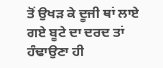ਤੋਂ ਉਖੜ ਕੇ ਦੂਜੀ ਥਾਂ ਲਾਏ ਗਏ ਬੂਟੇ ਦਾ ਦਰਦ ਤਾਂ ਹੰਢਾਉਣਾ ਹੀ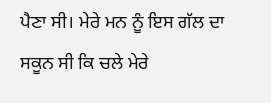ਪੈਣਾ ਸੀ। ਮੇਰੇ ਮਨ ਨੂੰ ਇਸ ਗੱਲ ਦਾ ਸਕੂਨ ਸੀ ਕਿ ਚਲੇ ਮੇਰੇ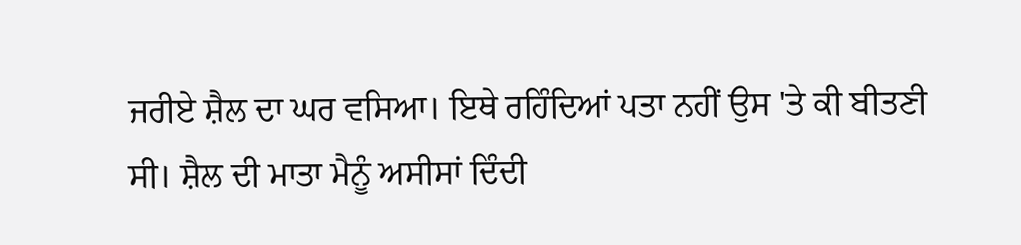ਜਰੀਏ ਸ਼ੈਲ ਦਾ ਘਰ ਵਸਿਆ। ਇਥੇ ਰਹਿੰਦਿਆਂ ਪਤਾ ਨਹੀਂ ਉਸ 'ਤੇ ਕੀ ਬੀਤਣੀ ਸੀ। ਸ਼ੈਲ ਦੀ ਮਾਤਾ ਮੈਨੂੰ ਅਸੀਸਾਂ ਦਿੰਦੀ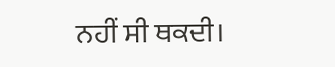ਨਹੀਂ ਸੀ ਥਕਦੀ।